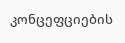კონცეფციების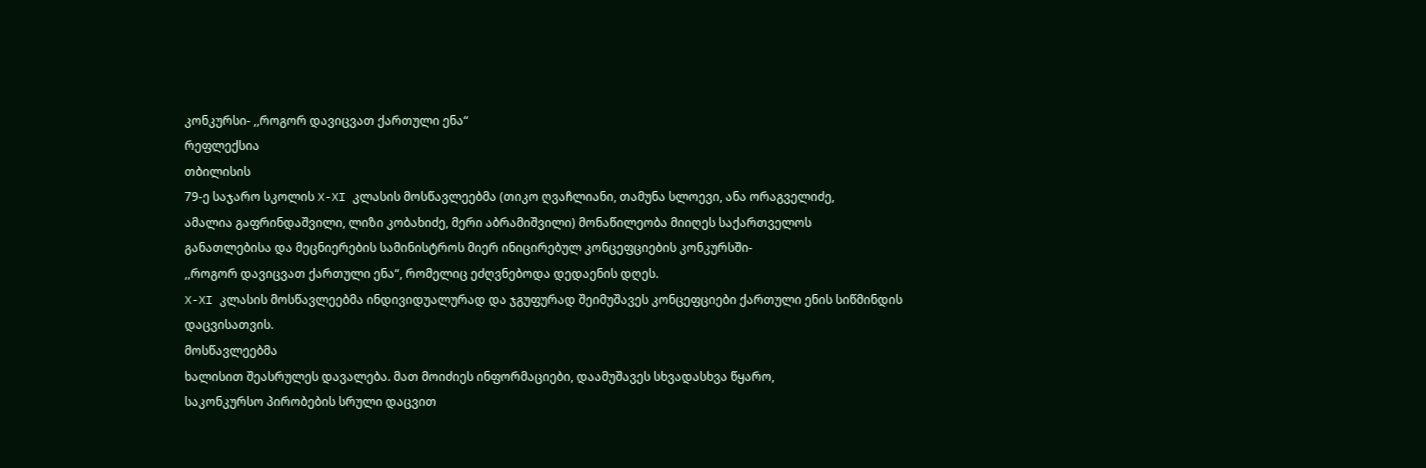კონკურსი- ,,როგორ დავიცვათ ქართული ენა“
რეფლექსია
თბილისის
79-ე საჯარო სკოლის X-XI კლასის მოსწავლეებმა (თიკო ღვაჩლიანი, თამუნა სლოევი, ანა ორაგველიძე,
ამალია გაფრინდაშვილი, ლიზი კობახიძე, მერი აბრამიშვილი) მონაწილეობა მიიღეს საქართველოს
განათლებისა და მეცნიერების სამინისტროს მიერ ინიცირებულ კონცეფციების კონკურსში-
,,როგორ დავიცვათ ქართული ენა“, რომელიც ეძღვნებოდა დედაენის დღეს.
X-XI კლასის მოსწავლეებმა ინდივიდუალურად და ჯგუფურად შეიმუშავეს კონცეფციები ქართული ენის სიწმინდის
დაცვისათვის.
მოსწავლეებმა
ხალისით შეასრულეს დავალება. მათ მოიძიეს ინფორმაციები, დაამუშავეს სხვადასხვა წყარო,
საკონკურსო პირობების სრული დაცვით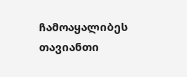ჩამოაყალიბეს თავიანთი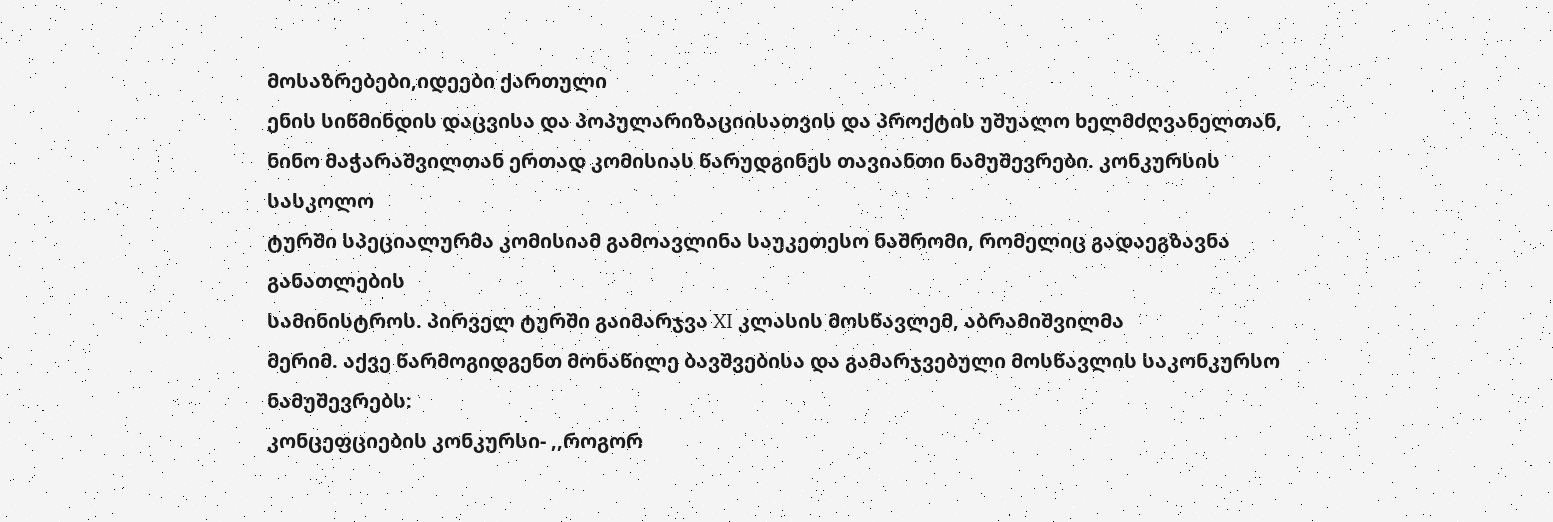მოსაზრებები,იდეები ქართული
ენის სიწმინდის დაცვისა და პოპულარიზაციისათვის და პროქტის უშუალო ხელმძღვანელთან,
ნინო მაჭარაშვილთან ერთად კომისიას წარუდგინეს თავიანთი ნამუშევრები. კონკურსის სასკოლო
ტურში სპეციალურმა კომისიამ გამოავლინა საუკეთესო ნაშრომი, რომელიც გადაეგზავნა განათლების
სამინისტროს. პირველ ტურში გაიმარჯვა XI კლასის მოსწავლემ, აბრამიშვილმა
მერიმ. აქვე წარმოგიდგენთ მონაწილე ბავშვებისა და გამარჯვებული მოსწავლის საკონკურსო
ნამუშევრებს:
კონცეფციების კონკურსი- ,,როგორ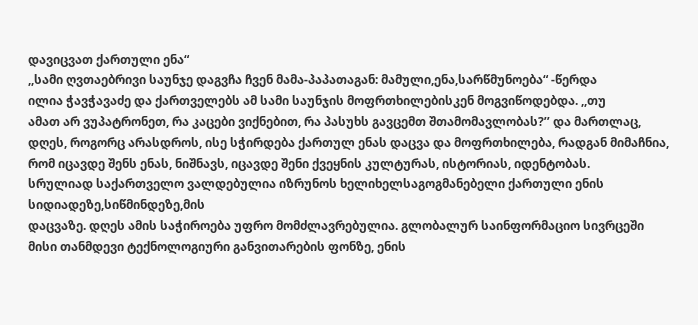დავიცვათ ქართული ენა“
,,სამი ღვთაებრივი საუნჯე დაგვჩა ჩვენ მამა-პაპათაგან: მამული,ენა,სარწმუნოება“ -წერდა
ილია ჭავჭავაძე და ქართველებს ამ სამი საუნჯის მოფრთხილებისკენ მოგვიწოდებდა. ,,თუ
ამათ არ ვუპატრონეთ, რა კაცები ვიქნებით, რა პასუხს გავცემთ შთამომავლობას?’’ და მართლაც,
დღეს, როგორც არასდროს, ისე სჭირდება ქართულ ენას დაცვა და მოფრთხილება, რადგან მიმაჩნია,
რომ იცავდე შენს ენას, ნიშნავს, იცავდე შენი ქვეყნის კულტურას, ისტორიას, იდენტობას.
სრულიად საქართველო ვალდებულია იზრუნოს ხელიხელსაგოგმანებელი ქართული ენის სიდიადეზე,სიწმინდეზე,მის
დაცვაზე. დღეს ამის საჭიროება უფრო მომძლავრებულია. გლობალურ საინფორმაციო სივრცეში
მისი თანმდევი ტექნოლოგიური განვითარების ფონზე, ენის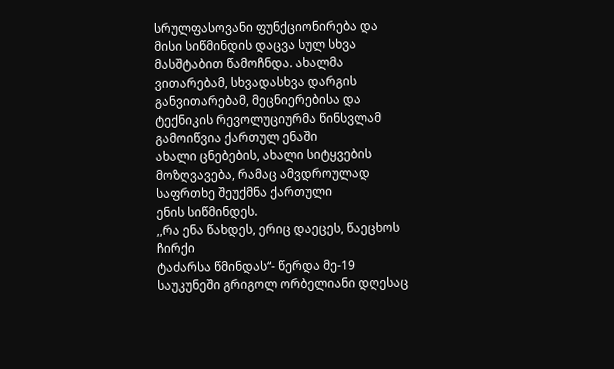სრულფასოვანი ფუნქციონირება და
მისი სიწმინდის დაცვა სულ სხვა მასშტაბით წამოჩნდა. ახალმა ვითარებამ, სხვადასხვა დარგის
განვითარებამ, მეცნიერებისა და ტექნიკის რევოლუციურმა წინსვლამ გამოიწვია ქართულ ენაში
ახალი ცნებების, ახალი სიტყვების მოზღვავება, რამაც ამვდროულად საფრთხე შეუქმნა ქართული
ენის სიწმინდეს.
,,რა ენა წახდეს, ერიც დაეცეს, წაეცხოს ჩირქი
ტაძარსა წმინდას“- წერდა მე-19 საუკუნეში გრიგოლ ორბელიანი დღესაც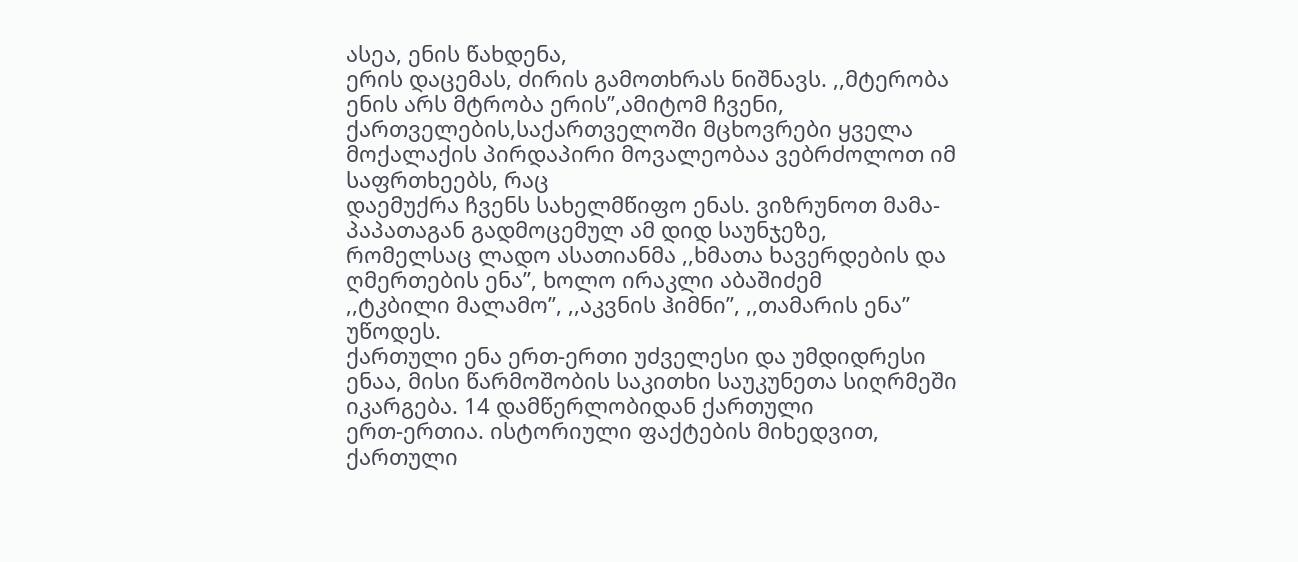ასეა, ენის წახდენა,
ერის დაცემას, ძირის გამოთხრას ნიშნავს. ,,მტერობა ენის არს მტრობა ერის’’,ამიტომ ჩვენი,
ქართველების,საქართველოში მცხოვრები ყველა მოქალაქის პირდაპირი მოვალეობაა ვებრძოლოთ იმ საფრთხეებს, რაც
დაემუქრა ჩვენს სახელმწიფო ენას. ვიზრუნოთ მამა-პაპათაგან გადმოცემულ ამ დიდ საუნჯეზე,
რომელსაც ლადო ასათიანმა ,,ხმათა ხავერდების და ღმერთების ენა’’, ხოლო ირაკლი აბაშიძემ
,,ტკბილი მალამო’’, ,,აკვნის ჰიმნი’’, ,,თამარის ენა’’ უწოდეს.
ქართული ენა ერთ-ერთი უძველესი და უმდიდრესი
ენაა, მისი წარმოშობის საკითხი საუკუნეთა სიღრმეში იკარგება. 14 დამწერლობიდან ქართული
ერთ-ერთია. ისტორიული ფაქტების მიხედვით, ქართული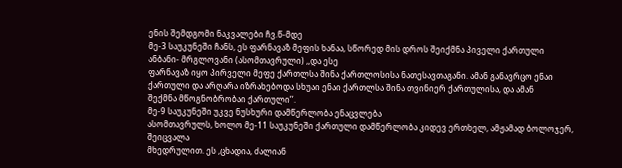ენის შემდგომი ნაკვალები ჩვ.წ-მდე
მე-3 საუკუნეში ჩანს, ეს ფარნავაზ მეფის ხანაა, სწორედ მის დროს შეიქმნა პიველი ქართული
ანბანი- მრგლოვანი (ასომთავრული) ,,და ესე
ფარნავაზ იყო პირველი მეფე ქართლსა შინა ქართლოსისა ნათესავთაგანი. ამან განავრცო ენაი
ქართული და არღარა იზრახებოდა სხუაი ენაი ქართლსა შინა თვინიერ ქართულისა, და ამან
შექმნა მწოგნობრობაი ქართული’’.
მე-9 საუკუნეში უკვე ნუსხური დამწერლობა ენაცვლება
ასომთავრულს, ხოლო მე-11 საუკუნეში ქართული დამწერლობა კიდევ ერთხელ, ამჟამად ბოლოჯერ,
შეიცვალა
მხედრულით. ეს ,ცხადია, ძალიან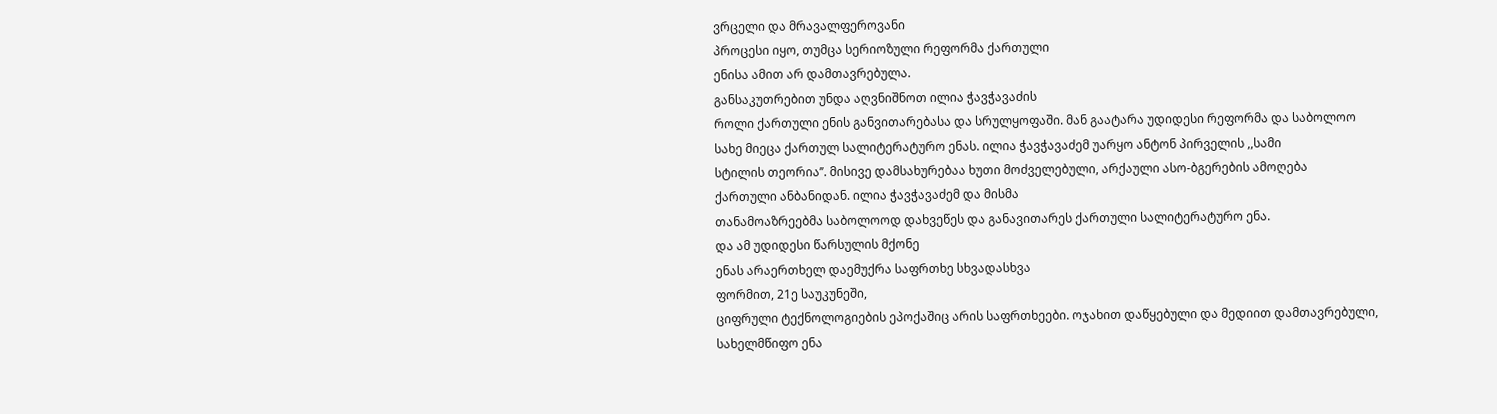ვრცელი და მრავალფეროვანი
პროცესი იყო, თუმცა სერიოზული რეფორმა ქართული
ენისა ამით არ დამთავრებულა.
განსაკუთრებით უნდა აღვნიშნოთ ილია ჭავჭავაძის
როლი ქართული ენის განვითარებასა და სრულყოფაში. მან გაატარა უდიდესი რეფორმა და საბოლოო
სახე მიეცა ქართულ სალიტერატურო ენას. ილია ჭავჭავაძემ უარყო ანტონ პირველის ,,სამი
სტილის თეორია’’. მისივე დამსახურებაა ხუთი მოძველებული, არქაული ასო-ბგერების ამოღება
ქართული ანბანიდან. ილია ჭავჭავაძემ და მისმა
თანამოაზრეებმა საბოლოოდ დახვეწეს და განავითარეს ქართული სალიტერატურო ენა.
და ამ უდიდესი წარსულის მქონე
ენას არაერთხელ დაემუქრა საფრთხე სხვადასხვა
ფორმით, 21ე საუკუნეში,
ციფრული ტექნოლოგიების ეპოქაშიც არის საფრთხეები. ოჯახით დაწყებული და მედიით დამთავრებული,
სახელმწიფო ენა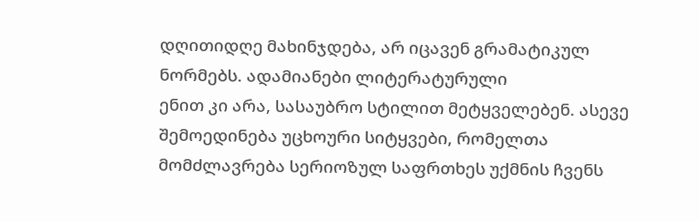დღითიდღე მახინჯდება, არ იცავენ გრამატიკულ ნორმებს. ადამიანები ლიტერატურული
ენით კი არა, სასაუბრო სტილით მეტყველებენ. ასევე შემოედინება უცხოური სიტყვები, რომელთა
მომძლავრება სერიოზულ საფრთხეს უქმნის ჩვენს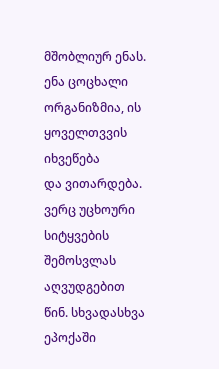მშობლიურ ენას.
ენა ცოცხალი ორგანიზმია, ის ყოველთვვის იხვეწება
და ვითარდება. ვერც უცხოური სიტყვების შემოსვლას აღვუდგებით წინ. სხვადასხვა ეპოქაში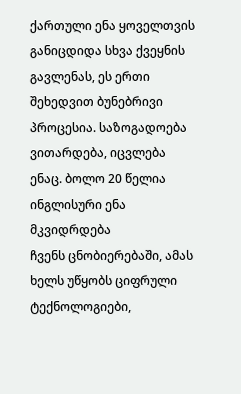ქართული ენა ყოველთვის განიცდიდა სხვა ქვეყნის გავლენას, ეს ერთი შეხედვით ბუნებრივი
პროცესია. საზოგადოება ვითარდება, იცვლება
ენაც. ბოლო 20 წელია ინგლისური ენა მკვიდრდება
ჩვენს ცნობიერებაში, ამას ხელს უწყობს ციფრული ტექნოლოგიები,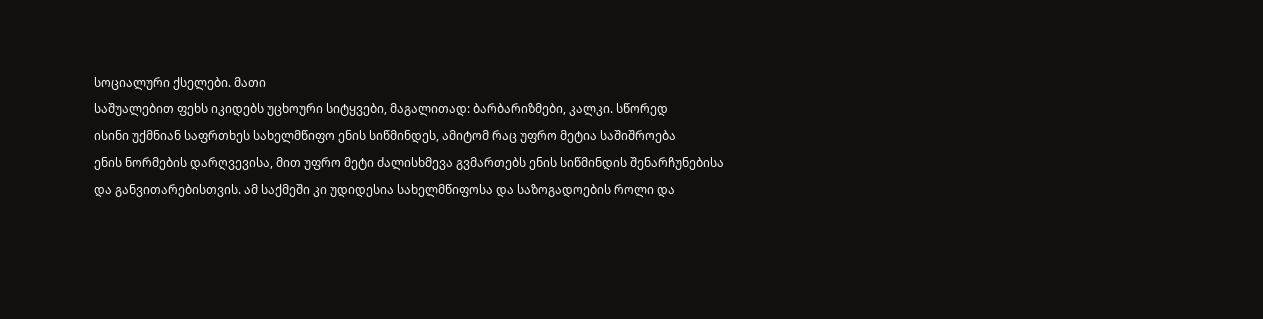სოციალური ქსელები. მათი
საშუალებით ფეხს იკიდებს უცხოური სიტყვები, მაგალითად: ბარბარიზმები, კალკი. სწორედ
ისინი უქმნიან საფრთხეს სახელმწიფო ენის სიწმინდეს, ამიტომ რაც უფრო მეტია საშიშროება
ენის ნორმების დარღვევისა, მით უფრო მეტი ძალისხმევა გვმართებს ენის სიწმინდის შენარჩუნებისა
და განვითარებისთვის. ამ საქმეში კი უდიდესია სახელმწიფოსა და საზოგადოების როლი და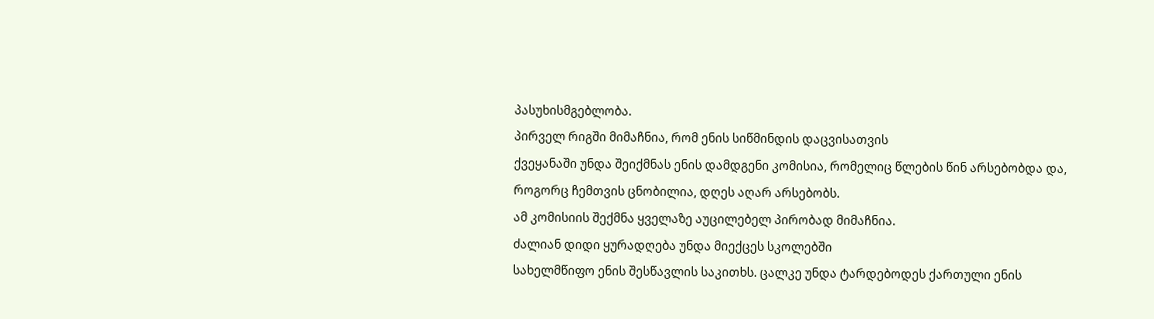პასუხისმგებლობა.
პირველ რიგში მიმაჩნია, რომ ენის სიწმინდის დაცვისათვის
ქვეყანაში უნდა შეიქმნას ენის დამდგენი კომისია, რომელიც წლების წინ არსებობდა და,
როგორც ჩემთვის ცნობილია, დღეს აღარ არსებობს.
ამ კომისიის შექმნა ყველაზე აუცილებელ პირობად მიმაჩნია.
ძალიან დიდი ყურადღება უნდა მიექცეს სკოლებში
სახელმწიფო ენის შესწავლის საკითხს. ცალკე უნდა ტარდებოდეს ქართული ენის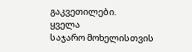გაკვეთილები.
ყველა
საჯარო მოხელისთვის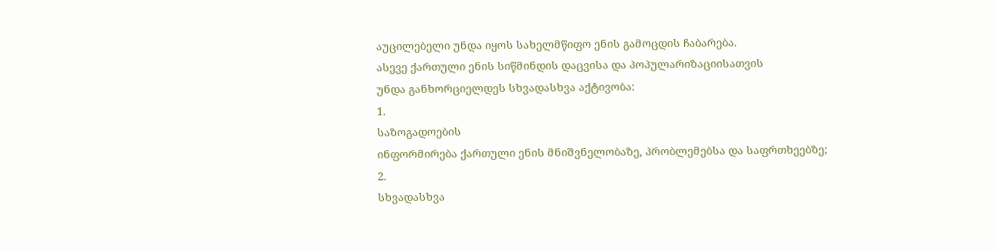აუცილებელი უნდა იყოს სახელმწიფო ენის გამოცდის ჩაბარება.
ასევე ქართული ენის სიწმინდის დაცვისა და პოპულარიზაციისათვის
უნდა განხორციელდეს სხვადასხვა აქტივობა:
1.
საზოგადოების
ინფორმირება ქართული ენის მნიშვნელობაზე, პრობლემებსა და საფრთხეებზე;
2.
სხვადასხვა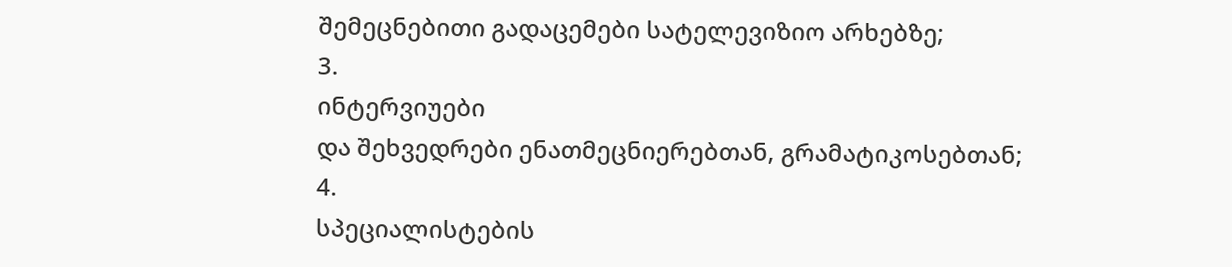შემეცნებითი გადაცემები სატელევიზიო არხებზე;
3.
ინტერვიუები
და შეხვედრები ენათმეცნიერებთან, გრამატიკოსებთან;
4.
სპეციალისტების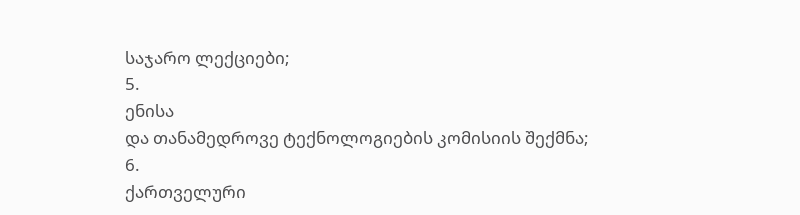საჯარო ლექციები;
5.
ენისა
და თანამედროვე ტექნოლოგიების კომისიის შექმნა;
6.
ქართველური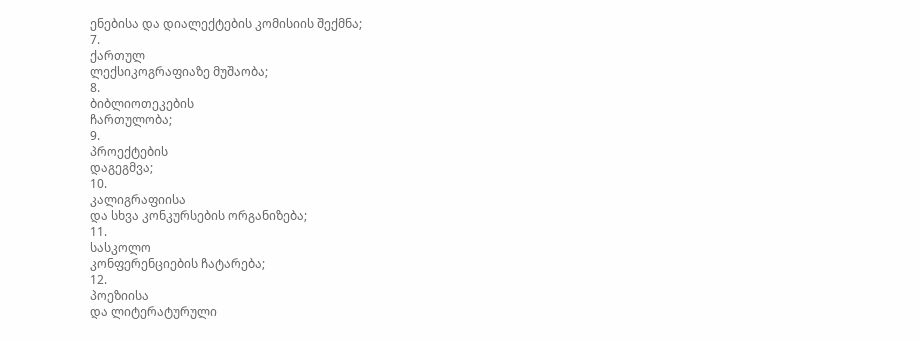ენებისა და დიალექტების კომისიის შექმნა;
7.
ქართულ
ლექსიკოგრაფიაზე მუშაობა;
8.
ბიბლიოთეკების
ჩართულობა;
9.
პროექტების
დაგეგმვა;
10.
კალიგრაფიისა
და სხვა კონკურსების ორგანიზება;
11.
სასკოლო
კონფერენციების ჩატარება;
12.
პოეზიისა
და ლიტერატურული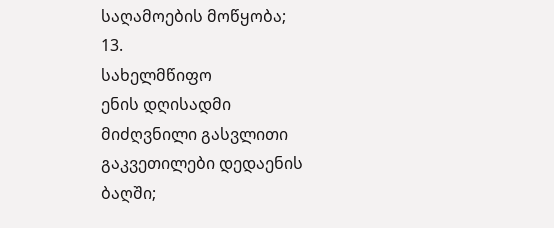საღამოების მოწყობა;
13.
სახელმწიფო
ენის დღისადმი მიძღვნილი გასვლითი გაკვეთილები დედაენის ბაღში;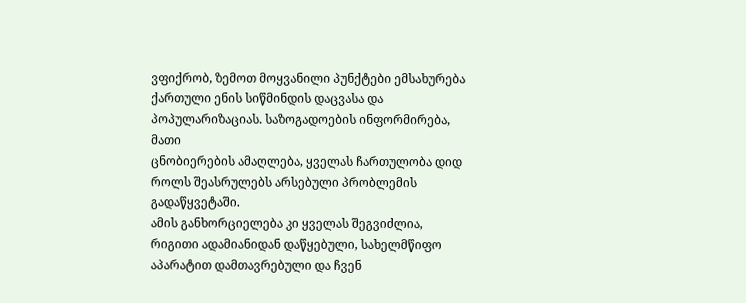ვფიქრობ, ზემოთ მოყვანილი პუნქტები ემსახურება
ქართული ენის სიწმინდის დაცვასა და პოპულარიზაციას. საზოგადოების ინფორმირება, მათი
ცნობიერების ამაღლება, ყველას ჩართულობა დიდ როლს შეასრულებს არსებული პრობლემის გადაწყვეტაში.
ამის განხორციელება კი ყველას შეგვიძლია, რიგითი ადამიანიდან დაწყებული, სახელმწიფო
აპარატით დამთავრებული და ჩვენ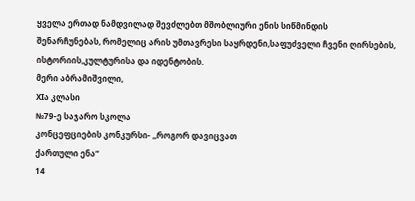ყველა ერთად ნამდვილად შევძლებთ მშობლიური ენის სიწმინდის
შენარჩუნებას, რომელიც არის უმთავრესი საყრდენი,საფუძველი ჩვენი ღირსების, ისტორიის,კულტურისა და იდენტობის.
მერი აბრამიშვილი,
XIა კლასი
№79-ე საჯარო სკოლა
კონცეფციების კონკურსი- ,,როგორ დავიცვათ
ქართული ენა“
14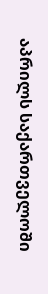აპრილს საქართველოში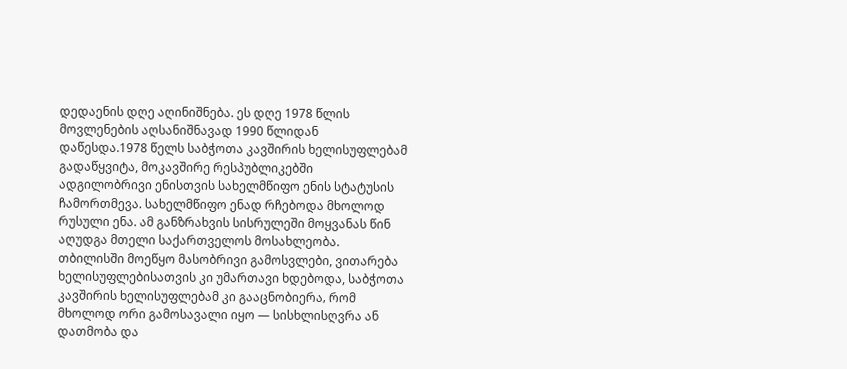დედაენის დღე აღინიშნება. ეს დღე 1978 წლის მოვლენების აღსანიშნავად 1990 წლიდან დაწესდა.1978 წელს საბჭოთა კავშირის ხელისუფლებამ გადაწყვიტა, მოკავშირე რესპუბლიკებში ადგილობრივი ენისთვის სახელმწიფო ენის სტატუსის ჩამორთმევა. სახელმწიფო ენად რჩებოდა მხოლოდ რუსული ენა. ამ განზრახვის სისრულეში მოყვანას წინ აღუდგა მთელი საქართველოს მოსახლეობა. თბილისში მოეწყო მასობრივი გამოსვლები, ვითარება ხელისუფლებისათვის კი უმართავი ხდებოდა, საბჭოთა კავშირის ხელისუფლებამ კი გააცნობიერა‚ რომ მხოლოდ ორი გამოსავალი იყო — სისხლისღვრა ან დათმობა და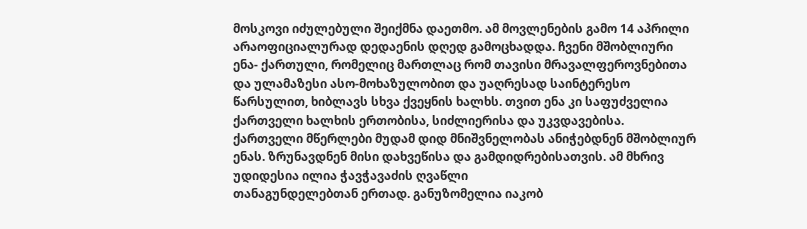მოსკოვი იძულებული შეიქმნა დაეთმო. ამ მოვლენების გამო 14 აპრილი არაოფიციალურად დედაენის დღედ გამოცხადდა. ჩვენი მშობლიური ენა- ქართული, რომელიც მართლაც რომ თავისი მრავალფეროვნებითა და ულამაზესი ასო-მოხაზულობით და უაღრესად საინტერესო წარსულით, ხიბლავს სხვა ქვეყნის ხალხს. თვით ენა კი საფუძველია ქართველი ხალხის ერთობისა, სიძლიერისა და უკვდავებისა.
ქართველი მწერლები მუდამ დიდ მნიშვნელობას ანიჭებდნენ მშობლიურ ენას. ზრუნავდნენ მისი დახვეწისა და გამდიდრებისათვის. ამ მხრივ უდიდესია ილია ჭავჭავაძის ღვაწლი
თანაგუნდელებთან ერთად. განუზომელია იაკობ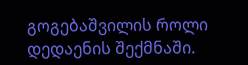გოგებაშვილის როლი
დედაენის შექმნაში.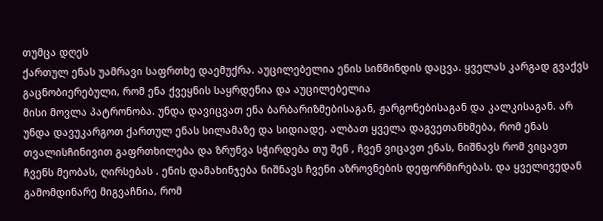თუმცა დღეს
ქართულ ენას უამრავი საფრთხე დაემუქრა. აუცილებელია ენის სიწმინდის დაცვა. ყველას კარგად გვაქვს გაცნობიერებული, რომ ენა ქვეყნის საყრდენია და აუცილებელია
მისი მოვლა პატრონობა. უნდა დავიცვათ ენა ბარბარიზმებისაგან, ჟარგონებისაგან და კალკისაგან. არ უნდა დავუკარგოთ ქართულ ენას სილამაზე და სიდიადე. ალბათ ყველა დაგვეთანხმება, რომ ენას თვალისჩინივით გაფრთხილება და ზრუნვა სჭირდება თუ შენ , ჩვენ ვიცავთ ენას, ნიშნავს რომ ვიცავთ ჩვენს მეობას, ღირსებას . ენის დამახინჯება ნიშნავს ჩვენი აზროვნების დეფორმირებას. და ყველივედან გამომდინარე მიგვაჩნია, რომ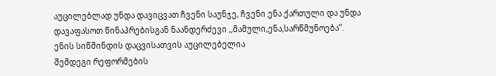აუცილებლად უნდა დავიცვათ ჩვენი საუნჯე, ჩვენი ენა ქართული და უნდა დავაფასოთ წინაპრებისგან ნაანდერძევი ,,მამული,ენა,სარწმუნოება“.
ენის სიწმინდის დაცვისათვის აუცილებელია
შემდეგი რეფორმების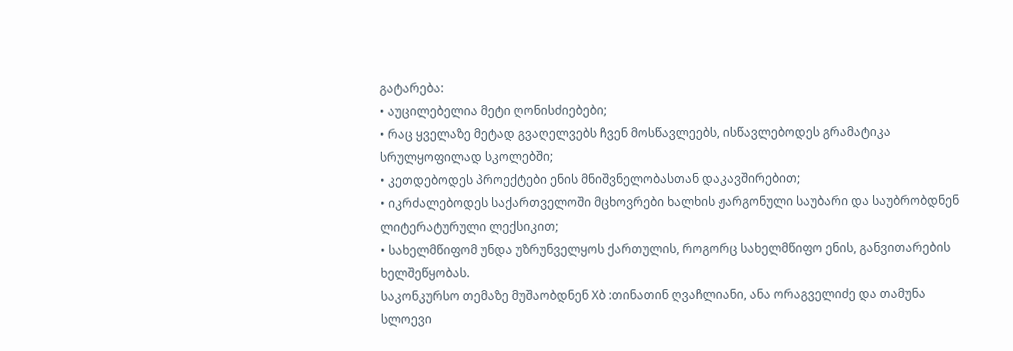გატარება:
• აუცილებელია მეტი ღონისძიებები;
• რაც ყველაზე მეტად გვაღელვებს ჩვენ მოსწავლეებს, ისწავლებოდეს გრამატიკა სრულყოფილად სკოლებში;
• კეთდებოდეს პროექტები ენის მნიშვნელობასთან დაკავშირებით;
• იკრძალებოდეს საქართველოში მცხოვრები ხალხის ჟარგონული საუბარი და საუბრობდნენ ლიტერატურული ლექსიკით;
• სახელმწიფომ უნდა უზრუნველყოს ქართულის, როგორც სახელმწიფო ენის, განვითარების ხელშეწყობას.
საკონკურსო თემაზე მუშაობდნენ Xბ :თინათინ ღვაჩლიანი, ანა ორაგველიძე და თამუნა სლოევი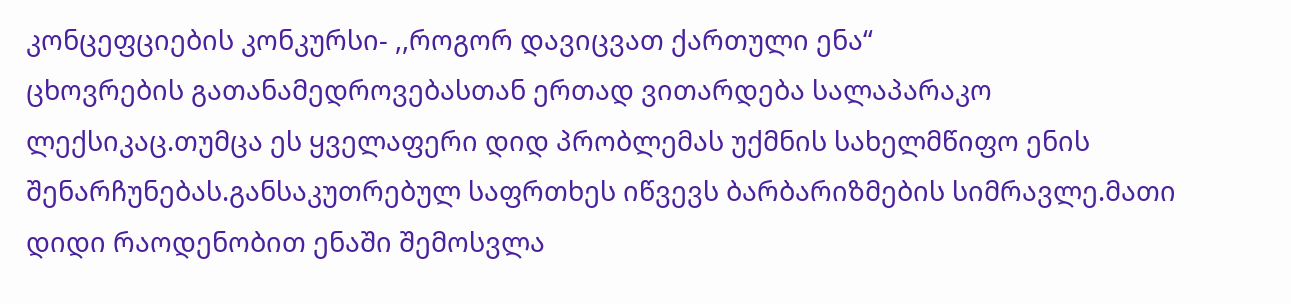კონცეფციების კონკურსი- ,,როგორ დავიცვათ ქართული ენა“
ცხოვრების გათანამედროვებასთან ერთად ვითარდება სალაპარაკო ლექსიკაც.თუმცა ეს ყველაფერი დიდ პრობლემას უქმნის სახელმწიფო ენის შენარჩუნებას.განსაკუთრებულ საფრთხეს იწვევს ბარბარიზმების სიმრავლე.მათი დიდი რაოდენობით ენაში შემოსვლა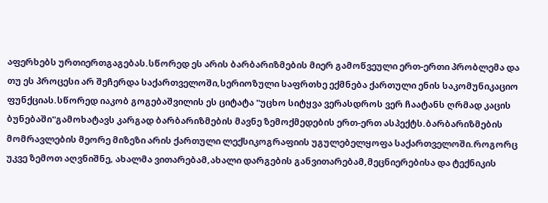აფერხებს ურთიერთგაგებას.სწორედ ეს არის ბარბარიზმების მიერ გამოწვეული ერთ-ერთი პრობლემა და თუ ეს პროცესი არ შეჩერდა საქართველოში,სერიოზული საფრთხე ექმნება ქართული ენის საკომუნიკაციო ფუნქციას.სწორედ იაკობ გოგებაშვილის ეს ციტატა ''უცხო სიტყვა ვერასდროს ვერ ჩაატანს ღრმად კაცის ბუნებაში''გამოხატავს კარგად ბარბარიზმების მავნე ზემოქმედების ერთ-ერთ ასპექტს.ბარბარიზმების მომრავლების მეორე მიზეზი არის ქართული ლექსიკოგრაფიის უგულებელყოფა საქართველოში.როგორც უკვე ზემოთ აღვნიშნე, ახალმა ვითარებამ,ახალი დარგების განვითარებამ,მეცნიერებისა და ტექნიკის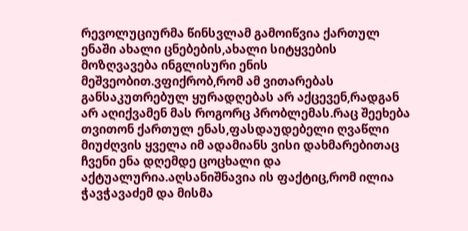რევოლუციურმა წინსვლამ გამოიწვია ქართულ ენაში ახალი ცნებების,ახალი სიტყვების მოზღვავება ინგლისური ენის მეშვეობით.ვფიქრობ,რომ ამ ვითარებას განსაკუთრებულ ყურადღებას არ აქცევენ,რადგან არ აღიქვამენ მას როგორც პრობლემას.რაც შეეხება თვითონ ქართულ ენას,ფასდაუდებელი ღვაწლი მიუძღვის ყველა იმ ადამიანს ვისი დახმარებითაც ჩვენი ენა დღემდე ცოცხალი და აქტუალურია.აღსანიშნავია ის ფაქტიც,რომ ილია ჭავჭავაძემ და მისმა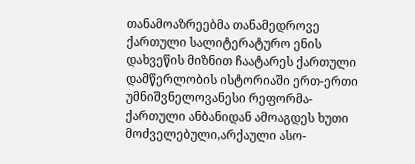თანამოაზრეებმა თანამედროვე ქართული სალიტერატურო ენის დახვეწის მიზნით ჩაატარეს ქართული დამწერლობის ისტორიაში ერთ-ერთი უმნიშვნელოვანესი რეფორმა-ქართული ანბანიდან ამოაგდეს ხუთი მოძველებული,არქაული ასო-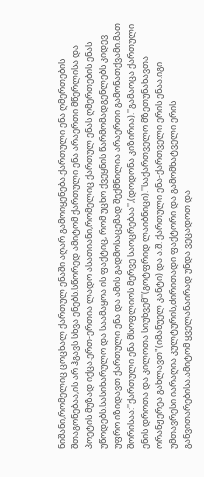ნიშანი,რომელიც ცოცხალ ქართულ ენაში აღარ გამოიყენება.ქართული ენა ღმერთების შთაგონებაა,ის არ ჰგავს სხვა ენებს.სწორედ ამიტომ ქართული ენა არაერთი მწერლისა და პოეტის მუზად იქცა.ერთ-ერთია ლადო ასათიანი,რომელიც ქართულ ენას ღმერთების ენას უწოდებს.სასიხარულო და საამაყოა ის ფაქტიც, რომ უცხო ქვეყნის წარმომადგენლებს კიდევ უფრო იზიდავთ ქართული ენა და ამის გადმოსაცემად შექმნილია არაერთი გამონათქვამი.მათ შორისაა:''ქართული ენა მსოფლიოს მერვე საოცრებაა'',(დოდონა კიზირია).''გამაოცა ქართული ენის დროთა და კილოთა სიუხვემ''(გოტფრიდ ლაიბნიცი).''საქართველო მზეთუნახავთა ორანჟერეა გახლავთ"(იმანუელ კანტი) და ა.შ. ქართული ენა-ქართველი ერის ენაა.იგი უმთავრესი იარაღია კულტურის,ძირითადი ფაქტორი და გამომხატველი ერის განვითარებისა.ამიტომ ყველანაირად უნდა ვეცადოთ და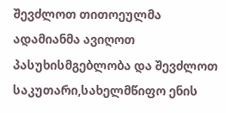შევძლოთ თითოეულმა ადამიანმა ავიღოთ პასუხისმგებლობა და შევძლოთ საკუთარი,სახელმწიფო ენის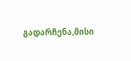გადარჩენა,მისი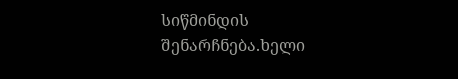სიწმინდის შენარჩნება.ხელი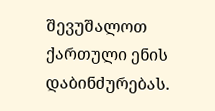შევუშალოთ ქართული ენის დაბინძურებას.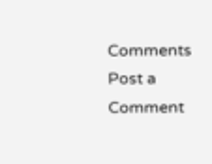Comments
Post a Comment